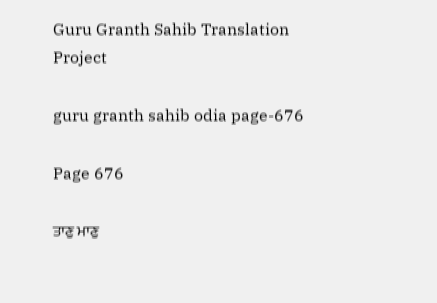Guru Granth Sahib Translation Project

guru granth sahib odia page-676

Page 676

ਤਾਣੁ ਮਾਣੁ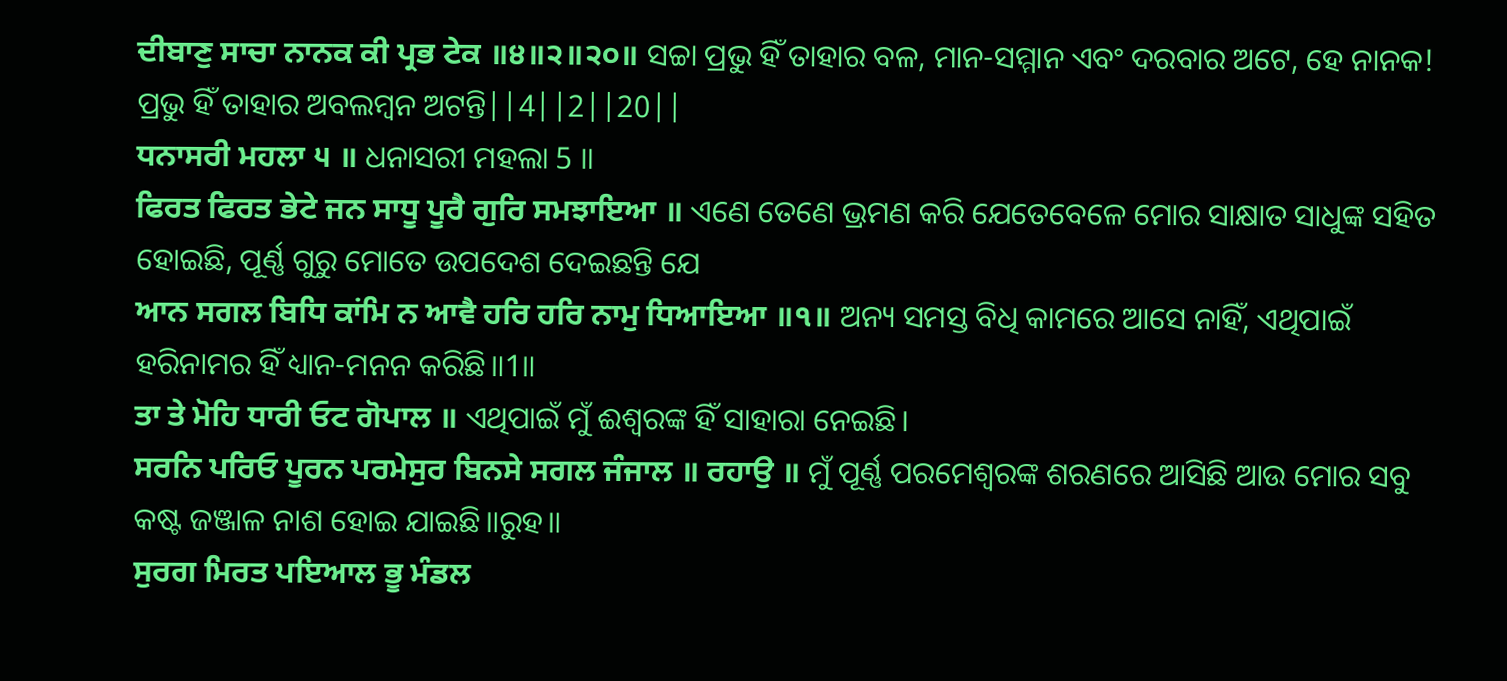ਦੀਬਾਣੁ ਸਾਚਾ ਨਾਨਕ ਕੀ ਪ੍ਰਭ ਟੇਕ ॥੪॥੨॥੨੦॥ ସଚ୍ଚା ପ୍ରଭୁ ହିଁ ତାହାର ବଳ, ମାନ-ସମ୍ମାନ ଏବଂ ଦରବାର ଅଟେ, ହେ ନାନକ! ପ୍ରଭୁ ହିଁ ତାହାର ଅବଲମ୍ବନ ଅଟନ୍ତି||4||2||20||
ਧਨਾਸਰੀ ਮਹਲਾ ੫ ॥ ଧନାସରୀ ମହଲା 5 ॥
ਫਿਰਤ ਫਿਰਤ ਭੇਟੇ ਜਨ ਸਾਧੂ ਪੂਰੈ ਗੁਰਿ ਸਮਝਾਇਆ ॥ ଏଣେ ତେଣେ ଭ୍ରମଣ କରି ଯେତେବେଳେ ମୋର ସାକ୍ଷାତ ସାଧୁଙ୍କ ସହିତ ହୋଇଛି, ପୂର୍ଣ୍ଣ ଗୁରୁ ମୋତେ ଉପଦେଶ ଦେଇଛନ୍ତି ଯେ
ਆਨ ਸਗਲ ਬਿਧਿ ਕਾਂਮਿ ਨ ਆਵੈ ਹਰਿ ਹਰਿ ਨਾਮੁ ਧਿਆਇਆ ॥੧॥ ଅନ୍ୟ ସମସ୍ତ ବିଧି କାମରେ ଆସେ ନାହିଁ, ଏଥିପାଇଁ ହରିନାମର ହିଁ ଧ୍ୟାନ-ମନନ କରିଛି॥1॥
ਤਾ ਤੇ ਮੋਹਿ ਧਾਰੀ ਓਟ ਗੋਪਾਲ ॥ ଏଥିପାଇଁ ମୁଁ ଈଶ୍ଵରଙ୍କ ହିଁ ସାହାରା ନେଇଛି।
ਸਰਨਿ ਪਰਿਓ ਪੂਰਨ ਪਰਮੇਸੁਰ ਬਿਨਸੇ ਸਗਲ ਜੰਜਾਲ ॥ ਰਹਾਉ ॥ ମୁଁ ପୂର୍ଣ୍ଣ ପରମେଶ୍ଵରଙ୍କ ଶରଣରେ ଆସିଛି ଆଉ ମୋର ସବୁ କଷ୍ଟ ଜଞ୍ଜାଳ ନାଶ ହୋଇ ଯାଇଛି॥ରୁହ॥
ਸੁਰਗ ਮਿਰਤ ਪਇਆਲ ਭੂ ਮੰਡਲ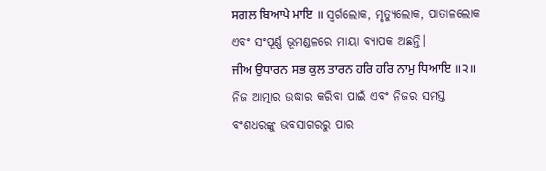ਸਗਲ ਬਿਆਪੇ ਮਾਇ ॥ ସ୍ଵର୍ଗଲୋକ, ମୃତ୍ୟୁଲୋକ, ପାତାଳଲୋକ ଏବଂ ସଂପୂର୍ଣ୍ଣ ଭୂମଣ୍ଡଳରେ ମାୟା ବ୍ୟାପକ ଅଛନ୍ତି।
ਜੀਅ ਉਧਾਰਨ ਸਭ ਕੁਲ ਤਾਰਨ ਹਰਿ ਹਰਿ ਨਾਮੁ ਧਿਆਇ ॥੨॥ ନିଜ ଆତ୍ମାର ଉଦ୍ଧାର କରିବା ପାଇଁ ଏବଂ ନିଜର ସମସ୍ତ ବଂଶଧରଙ୍କୁ ଭବସାଗରରୁ ପାର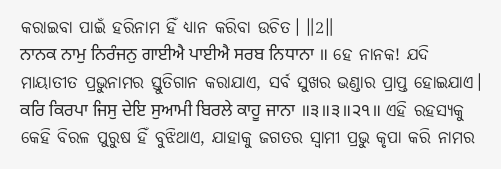କରାଇବା ପାଇଁ ହରିନାମ ହିଁ ଧ୍ୟାନ କରିବା ଉଚିତ। ॥2॥
ਨਾਨਕ ਨਾਮੁ ਨਿਰੰਜਨੁ ਗਾਈਐ ਪਾਈਐ ਸਰਬ ਨਿਧਾਨਾ ॥ ହେ ନାନକ! ଯଦି ମାୟାତୀତ ପ୍ରଭୁନାମର ସ୍ତୁତିଗାନ କରାଯାଏ, ସର୍ବ ସୁଖର ଭଣ୍ଡାର ପ୍ରାପ୍ତ ହୋଇଯାଏ।
ਕਰਿ ਕਿਰਪਾ ਜਿਸੁ ਦੇਇ ਸੁਆਮੀ ਬਿਰਲੇ ਕਾਹੂ ਜਾਨਾ ॥੩॥੩॥੨੧॥ ଏହି ରହସ୍ୟକୁ କେହି ବିରଳ ପୁରୁଷ ହିଁ ବୁଝିଥାଏ, ଯାହାକୁ ଜଗତର ସ୍ଵାମୀ ପ୍ରଭୁ କୃପା କରି ନାମର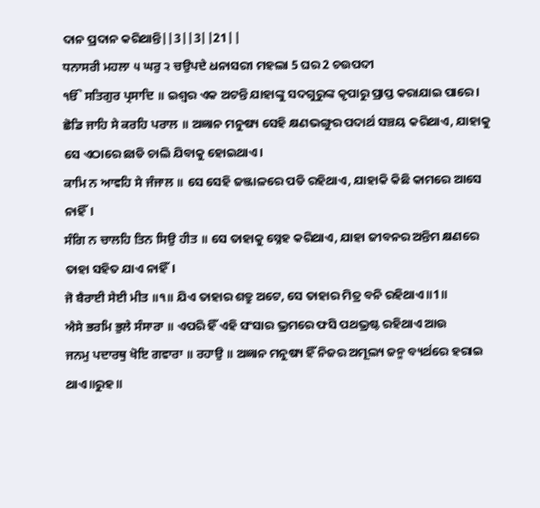ଦାନ ପ୍ରଦାନ କରିଥାନ୍ତି||3||3||21||
ਧਨਾਸਰੀ ਮਹਲਾ ੫ ਘਰੁ ੨ ਚਉਪਦੇ ଧନାସରୀ ମହଲା 5 ଘର 2 ଚଉପଦୀ
ੴ ਸਤਿਗੁਰ ਪ੍ਰਸਾਦਿ ॥ ଇଶ୍ଵର ଏକ ଅଟନ୍ତି ଯାହାଙ୍କୁ ସଦଗୁରୁଙ୍କ କୃପାରୁ ପ୍ରାପ୍ତ କରାଯାଇ ପାରେ।
ਛੋਡਿ ਜਾਹਿ ਸੇ ਕਰਹਿ ਪਰਾਲ ॥ ଅଜ୍ଞାନ ମନୁଷ୍ୟ ସେହି କ୍ଷଣଭଙ୍ଗୁର ପଦାର୍ଥ ସଞ୍ଚୟ କରିଥାଏ, ଯାହାକୁ ସେ ଏଠାରେ ଛାଡି ଚାଲି ଯିବାକୁ ହୋଇଥାଏ।
ਕਾਮਿ ਨ ਆਵਹਿ ਸੇ ਜੰਜਾਲ ॥ ସେ ସେହି ଜଞ୍ଜାଳରେ ପଡି ରହିଥାଏ, ଯାହାକି କିଛି କାମରେ ଆସେ ନାହିଁ।
ਸੰਗਿ ਨ ਚਾਲਹਿ ਤਿਨ ਸਿਉ ਹੀਤ ॥ ସେ ତାହାକୁ ସ୍ନେହ କରିଥାଏ, ଯାହା ଜୀବନର ଅନ୍ତିମ କ୍ଷଣରେ ତାହା ସହିତ ଯାଏ ନାହିଁ।
ਜੋ ਬੈਰਾਈ ਸੇਈ ਮੀਤ ॥੧॥ ଯିଏ ତାହାର ଶତ୍ରୁ ଅଟେ, ସେ ତାହାର ମିତ୍ର ବନି ରହିଥାଏ॥1॥
ਐਸੇ ਭਰਮਿ ਭੁਲੇ ਸੰਸਾਰਾ ॥ ଏପରି ହିଁ ଏହି ସଂସାର ଭ୍ରମରେ ଫସି ପଥଭ୍ରଷ୍ଟ ରହିଥାଏ ଆଉ
ਜਨਮੁ ਪਦਾਰਥੁ ਖੋਇ ਗਵਾਰਾ ॥ ਰਹਾਉ ॥ ଅଜ୍ଞାନ ମନୁଷ୍ୟ ହିଁ ନିଜର ଅମୂଲ୍ୟ ଜନ୍ମ ବ୍ୟର୍ଥରେ ହରାଇ ଥାଏ॥ରୁହ॥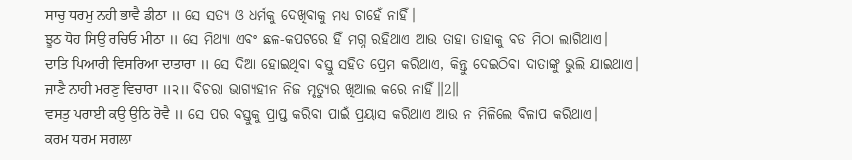ਸਾਚੁ ਧਰਮੁ ਨਹੀ ਭਾਵੈ ਡੀਠਾ ॥ ସେ ସତ୍ୟ ଓ ଧର୍ମକୁ ଦେଖିବାକୁ ମଧ୍ୟ ଚାହେଁ ନାହିଁ।
ਝੂਠ ਧੋਹ ਸਿਉ ਰਚਿਓ ਮੀਠਾ ॥ ସେ ମିଥ୍ୟା ଏବଂ ଛଳ-କପଟରେ ହିଁ ମଗ୍ନ ରହିଥାଏ ଆଉ ତାହା ତାହାକୁ ବଡ ମିଠା ଲାଗିଥାଏ।
ਦਾਤਿ ਪਿਆਰੀ ਵਿਸਰਿਆ ਦਾਤਾਰਾ ॥ ସେ ଦିଆ ହୋଇଥିବା ବସ୍ତୁ ସହିତ ପ୍ରେମ କରିଥାଏ, କିନ୍ତୁ ଦେଇଠିବା ଦାତାଙ୍କୁ ଭୁଲି ଯାଇଥାଏ।
ਜਾਣੈ ਨਾਹੀ ਮਰਣੁ ਵਿਚਾਰਾ ॥੨॥ ବିଚରା ଭାଗ୍ୟହୀନ ନିଜ ମୃତ୍ୟୁର ଖିଆଲ କରେ ନାହିଁ॥2॥
ਵਸਤੁ ਪਰਾਈ ਕਉ ਉਠਿ ਰੋਵੈ ॥ ସେ ପର ବସ୍ତୁକୁ ପ୍ରାପ୍ତ କରିବା ପାଇଁ ପ୍ରୟାସ କରିଥାଏ ଆଉ ନ ମିଳିଲେ ବିଳାପ କରିଥାଏ।
ਕਰਮ ਧਰਮ ਸਗਲਾ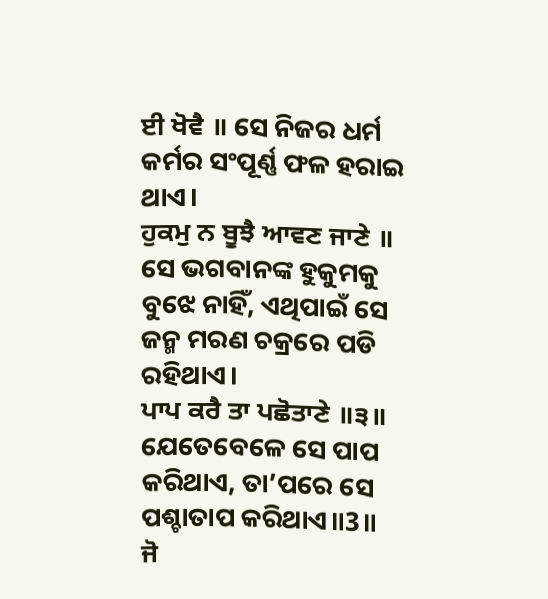ਈ ਖੋਵੈ ॥ ସେ ନିଜର ଧର୍ମ କର୍ମର ସଂପୂର୍ଣ୍ଣ ଫଳ ହରାଇ ଥାଏ।
ਹੁਕਮੁ ਨ ਬੂਝੈ ਆਵਣ ਜਾਣੇ ॥ ସେ ଭଗବାନଙ୍କ ହୁକୁମକୁ ବୁଝେ ନାହିଁ, ଏଥିପାଇଁ ସେ ଜନ୍ମ ମରଣ ଚକ୍ରରେ ପଡି ରହିଥାଏ।
ਪਾਪ ਕਰੈ ਤਾ ਪਛੋਤਾਣੇ ॥੩॥ ଯେତେବେଳେ ସେ ପାପ କରିଥାଏ, ତା’ପରେ ସେ ପଶ୍ଚାତାପ କରିଥାଏ॥3॥
ਜੋ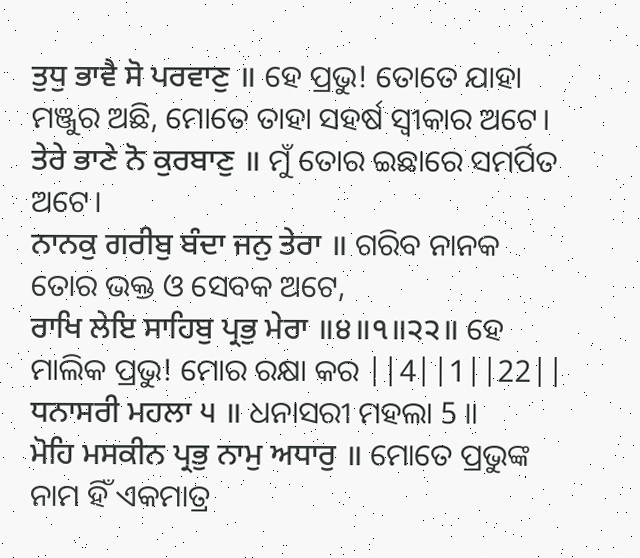ਤੁਧੁ ਭਾਵੈ ਸੋ ਪਰਵਾਣੁ ॥ ହେ ପ୍ରଭୁ! ତୋତେ ଯାହା ମଞ୍ଜୁର ଅଛି, ମୋତେ ତାହା ସହର୍ଷ ସ୍ଵୀକାର ଅଟେ।
ਤੇਰੇ ਭਾਣੇ ਨੋ ਕੁਰਬਾਣੁ ॥ ମୁଁ ତୋର ଇଛାରେ ସମର୍ପିତ ଅଟେ।
ਨਾਨਕੁ ਗਰੀਬੁ ਬੰਦਾ ਜਨੁ ਤੇਰਾ ॥ ଗରିବ ନାନକ ତୋର ଭକ୍ତ ଓ ସେବକ ଅଟେ,
ਰਾਖਿ ਲੇਇ ਸਾਹਿਬੁ ਪ੍ਰਭੁ ਮੇਰਾ ॥੪॥੧॥੨੨॥ ହେ ମାଲିକ ପ୍ରଭୁ! ମୋର ରକ୍ଷା କର ||4||1||22||
ਧਨਾਸਰੀ ਮਹਲਾ ੫ ॥ ଧନାସରୀ ମହଲା 5 ॥
ਮੋਹਿ ਮਸਕੀਨ ਪ੍ਰਭੁ ਨਾਮੁ ਅਧਾਰੁ ॥ ମୋତେ ପ୍ରଭୁଙ୍କ ନାମ ହିଁ ଏକମାତ୍ର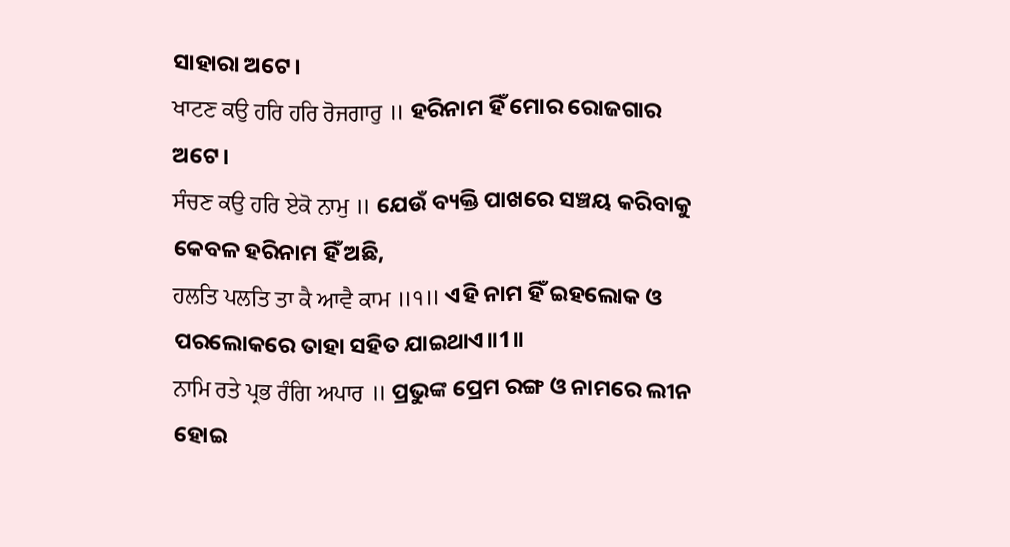ସାହାରା ଅଟେ।
ਖਾਟਣ ਕਉ ਹਰਿ ਹਰਿ ਰੋਜਗਾਰੁ ॥ ହରିନାମ ହିଁ ମୋର ରୋଜଗାର ଅଟେ।
ਸੰਚਣ ਕਉ ਹਰਿ ਏਕੋ ਨਾਮੁ ॥ ଯେଉଁ ବ୍ୟକ୍ତି ପାଖରେ ସଞ୍ଚୟ କରିବାକୁ କେବଳ ହରିନାମ ହିଁ ଅଛି,
ਹਲਤਿ ਪਲਤਿ ਤਾ ਕੈ ਆਵੈ ਕਾਮ ॥੧॥ ଏହି ନାମ ହିଁ ଇହଲୋକ ଓ ପରଲୋକରେ ତାହା ସହିତ ଯାଇଥାଏ॥1॥
ਨਾਮਿ ਰਤੇ ਪ੍ਰਭ ਰੰਗਿ ਅਪਾਰ ॥ ପ୍ରଭୁଙ୍କ ପ୍ରେମ ରଙ୍ଗ ଓ ନାମରେ ଲୀନ ହୋଇ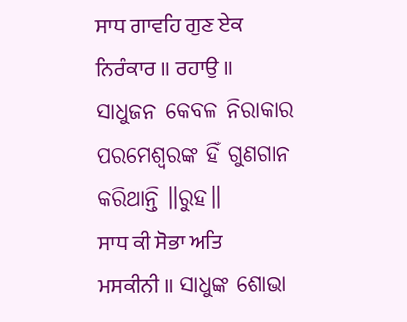ਸਾਧ ਗਾਵਹਿ ਗੁਣ ਏਕ ਨਿਰੰਕਾਰ ॥ ਰਹਾਉ ॥ ସାଧୁଜନ କେବଳ ନିରାକାର ପରମେଶ୍ଵରଙ୍କ ହିଁ ଗୁଣଗାନ କରିଥାନ୍ତି ॥ରୁହ॥
ਸਾਧ ਕੀ ਸੋਭਾ ਅਤਿ ਮਸਕੀਨੀ ॥ ସାଧୁଙ୍କ ଶୋଭା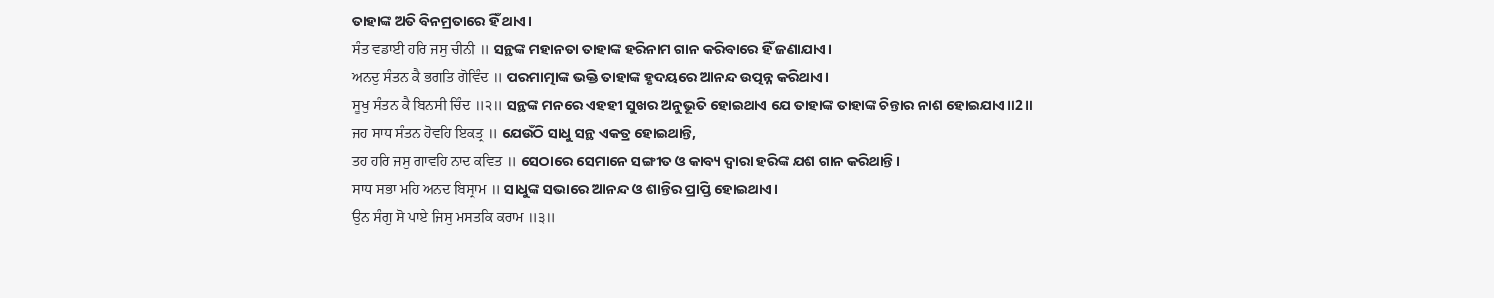ତାହାଙ୍କ ଅତି ବିନମ୍ରତାରେ ହିଁ ଥାଏ।
ਸੰਤ ਵਡਾਈ ਹਰਿ ਜਸੁ ਚੀਨੀ ॥ ସନ୍ଥଙ୍କ ମହାନତା ତାହାଙ୍କ ହରିନାମ ଗାନ କରିବାରେ ହିଁ ଜଣାଯାଏ।
ਅਨਦੁ ਸੰਤਨ ਕੈ ਭਗਤਿ ਗੋਵਿੰਦ ॥ ପରମାତ୍ମାଙ୍କ ଭକ୍ତି ତାହାଙ୍କ ହୃଦୟରେ ଆନନ୍ଦ ଉତ୍ପନ୍ନ କରିଥାଏ।
ਸੂਖੁ ਸੰਤਨ ਕੈ ਬਿਨਸੀ ਚਿੰਦ ॥੨॥ ସନ୍ଥଙ୍କ ମନରେ ଏହହୀ ସୁଖର ଅନୁଭୂତି ହୋଇଥାଏ ଯେ ତାହାଙ୍କ ତାହାଙ୍କ ଚିନ୍ତାର ନାଶ ହୋଇଯାଏ॥2॥
ਜਹ ਸਾਧ ਸੰਤਨ ਹੋਵਹਿ ਇਕਤ੍ਰ ॥ ଯେଉଁଠି ସାଧୁ ସନ୍ଥ ଏକତ୍ର ହୋଇଥାନ୍ତି,
ਤਹ ਹਰਿ ਜਸੁ ਗਾਵਹਿ ਨਾਦ ਕਵਿਤ ॥ ସେଠାରେ ସେମାନେ ସଙ୍ଗୀତ ଓ କାବ୍ୟ ଦ୍ଵାରା ହରିଙ୍କ ଯଶ ଗାନ କରିଥାନ୍ତି।
ਸਾਧ ਸਭਾ ਮਹਿ ਅਨਦ ਬਿਸ੍ਰਾਮ ॥ ସାଧୁଙ୍କ ସଭାରେ ଆନନ୍ଦ ଓ ଶାନ୍ତିର ପ୍ରାପ୍ତି ହୋଇଥାଏ।
ਉਨ ਸੰਗੁ ਸੋ ਪਾਏ ਜਿਸੁ ਮਸਤਕਿ ਕਰਾਮ ॥੩॥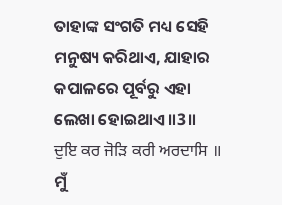ତାହାଙ୍କ ସଂଗତି ମଧ୍ୟ ସେହି ମନୁଷ୍ୟ କରିଥାଏ, ଯାହାର କପାଳରେ ପୂର୍ବରୁ ଏହା ଲେଖା ହୋଇଥାଏ॥3॥
ਦੁਇ ਕਰ ਜੋੜਿ ਕਰੀ ਅਰਦਾਸਿ ॥ ମୁଁ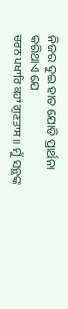ନିଜର ଦୁଇ ହାତ ଯୋଡି ପ୍ରାର୍ଥନା କରିଥାଏ ଯେ
ਚਰਨ ਪਖਾਰਿ ਕਹਾਂ ਗੁਣਤਾਸ ॥ ମୁଁ ସନ୍ଥଙ୍କ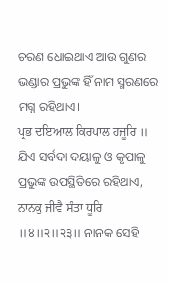ଚରଣ ଧୋଇଥାଏ ଆଉ ଗୁଣର ଭଣ୍ଡାର ପ୍ରଭୁଙ୍କ ହିଁ ନାମ ସ୍ମରଣରେ ମଗ୍ନ ରହିଥାଏ।
ਪ੍ਰਭ ਦਇਆਲ ਕਿਰਪਾਲ ਹਜੂਰਿ ॥ ଯିଏ ସର୍ବଦା ଦୟାଳୁ ଓ କୃପାଳୁ ପ୍ରଭୁଙ୍କ ଉପସ୍ଥିତିରେ ରହିଥାଏ,
ਨਾਨਕੁ ਜੀਵੈ ਸੰਤਾ ਧੂਰਿ ॥੪॥੨॥੨੩॥ ନାନକ ସେହି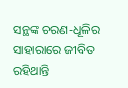ସନ୍ଥଙ୍କ ଚରଣ-ଧୂଳିର ସାହାରାରେ ଜୀବିତ ରହିଥାନ୍ତି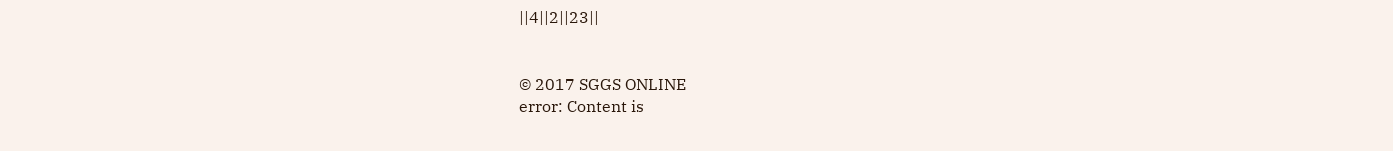||4||2||23||


© 2017 SGGS ONLINE
error: Content is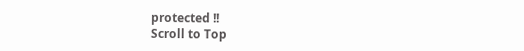protected !!
Scroll to Top